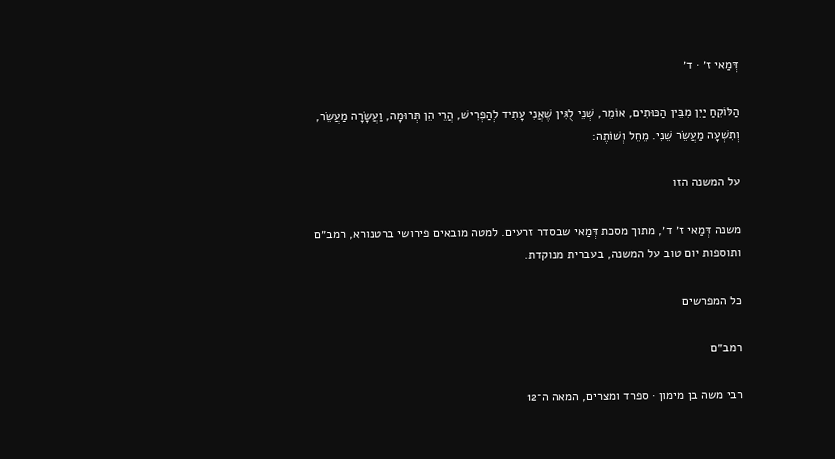דְּמַאי ז׳ · ד׳

הַלּוֹקֵחַ יַיִן מִבֵּין הַכּוּתִים, אוֹמֵר, שְׁנֵי לֻגִּין שֶׁאֲנִי עָתִיד לְהַפְרִישׁ, הֲרֵי הֵן תְּרוּמָה, וַעֲשָׂרָה מַעֲשֵׂר, וְתִשְׁעָה מַעֲשֵׂר שֵׁנִי. מֵחֵל וְשׁוֹתֶה:

על המשנה הזו

משנה דְּמַאי ז׳ ד׳, מתוך מסכת דְּמַאי שבסדר זרעים. למטה מובאים פירושי ברטנורא, רמב״ם ותוספות יום טוב על המשנה, בעברית מנוקדת.

כל המפרשים

רמב״ם

רבי משה בן מימון · ספרד ומצרים, המאה ה־12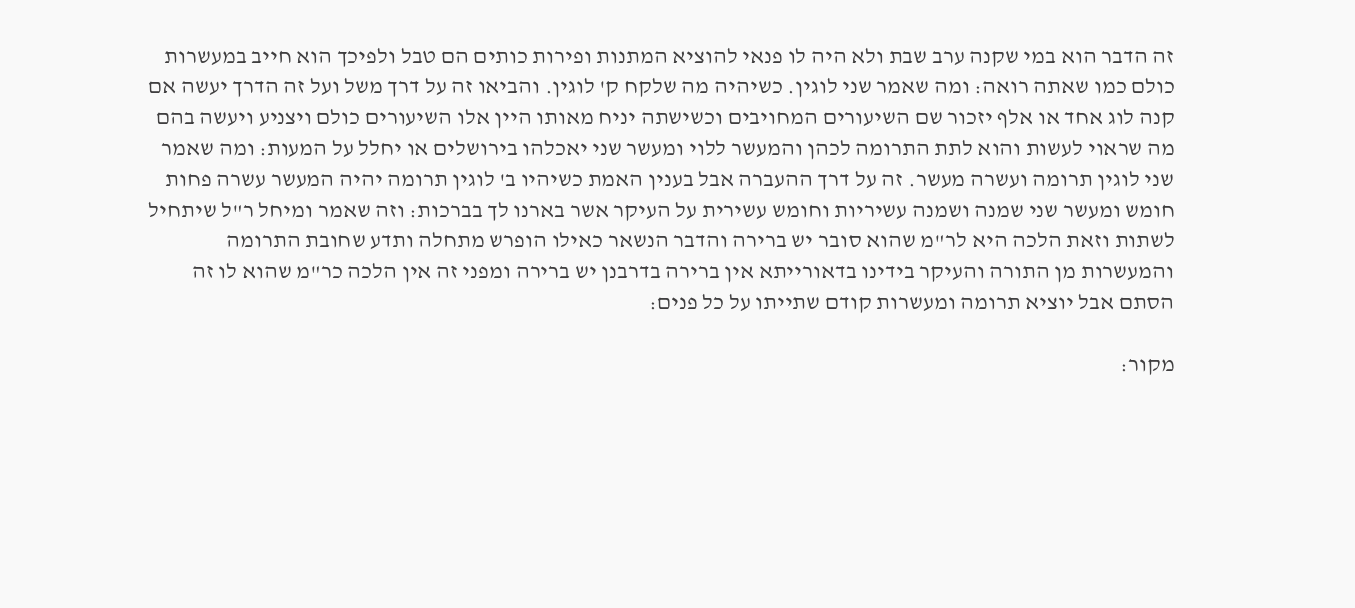זה הדבר הוא במי שקנה ערב שבת ולא היה לו פנאי להוציא המתנות ופירות כותים הם טבל ולפיכך הוא חייב במעשרות כולם כמו שאתה רואה: ומה שאמר שני לוגין. כשיהיה מה שלקח ק' לוגין. והביאו זה על דרך משל ועל זה הדרך יעשה אם קנה לוג אחד או אלף יזכור שם השיעורים המחויבים וכשישתה יניח מאותו היין אלו השיעורים כולם ויצניע ויעשה בהם מה שראוי לעשות והוא לתת התרומה לכהן והמעשר ללוי ומעשר שני יאכלהו בירושלים או יחלל על המעות: ומה שאמר שני לוגין תרומה ועשרה מעשר. זה על דרך ההעברה אבל בענין האמת כשיהיו ב' לוגין תרומה יהיה המעשר עשרה פחות חומש ומעשר שני שמנה ושמנה עשיריות וחומש עשירית על העיקר אשר בארנו לך בברכות: וזה שאמר ומיחל ר"ל שיתחיל לשתות וזאת הלכה היא לר"מ שהוא סובר יש ברירה והדבר הנשאר כאילו הופרש מתחלה ותדע שחובת התרומה והמעשרות מן התורה והעיקר בידינו בדאורייתא אין ברירה בדרבנן יש ברירה ומפני זה אין הלכה כר"מ שהוא לו זה הסתם אבל יוציא תרומה ומעשרות קודם שתייתו על כל פנים:

מקור: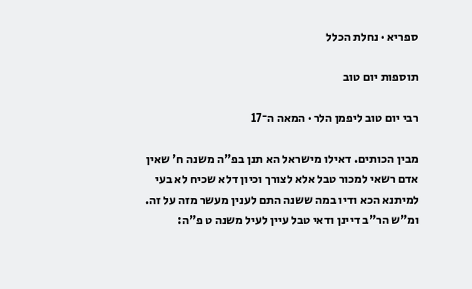ספריא · נחלת הכלל

תוספות יום טוב

רבי יום טוב ליפמן הלר · המאה ה־17

מבין הכותים. דאילו מישראל הא תנן בפ"ה משנה ח' שאין אדם רשאי למכור טבל אלא לצורך וכיון דלא שכיח לא בעי למיתנא הכא ודיו במה ששנה התם לענין מעשר מזה על זה. ומ"ש הר"ב דיינן ודאי טבל עיין לעיל משנה ט פ"ה: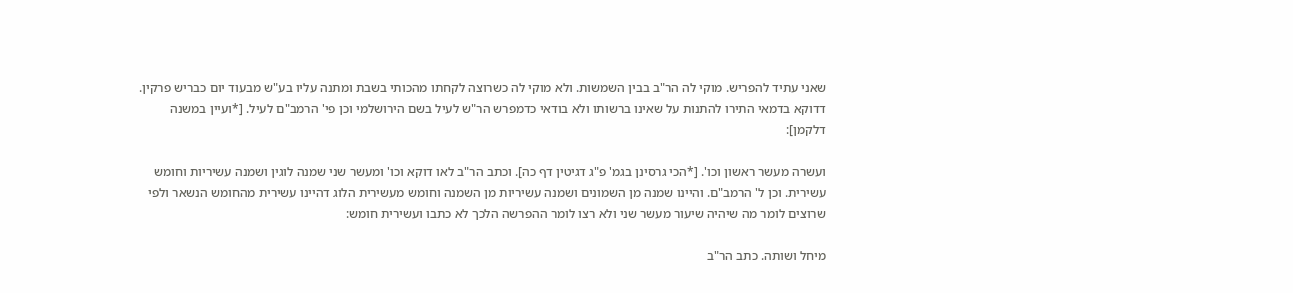שאני עתיד להפריש. מוקי לה הר"ב בבין השמשות. ולא מוקי לה כשרוצה לקחתו מהכותי בשבת ומתנה עליו בע"ש מבעוד יום כבריש פרקין. דדוקא בדמאי התירו להתנות על שאינו ברשותו ולא בודאי כדמפרש הר"ש לעיל בשם הירושלמי וכן פי' הרמב"ם לעיל. [*ועיין במשנה דלקמן]:

ועשרה מעשר ראשון וכו'. [*הכי גרסינן בגמ' פ"ג דגיטין דף כה]. וכתב הר"ב לאו דוקא וכו' ומעשר שני שמנה לוגין ושמנה עשיריות וחומש עשירית. וכן ל' הרמב"ם. והיינו שמנה מן השמונים ושמנה עשיריות מן השמנה וחומש מעשירית הלוג דהיינו עשירית מהחומש הנשאר ולפי שרוצים לומר מה שיהיה שיעור מעשר שני ולא רצו לומר ההפרשה הלכך לא כתבו ועשירית חומש:

מיחל ושותה. כתב הר"ב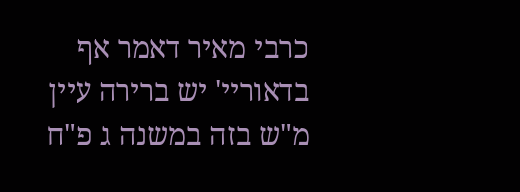כרבי מאיר דאמר אף בדאוריי' יש ברירה עיין מ"ש בזה במשנה ג פ"ח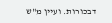דבכורות. ועיין מ"ש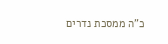כ"ה ממסכת נדרים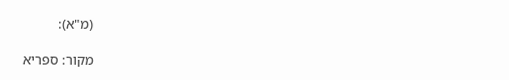(מ"א):

מקור: ספריא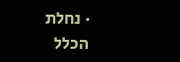· נחלת הכלל